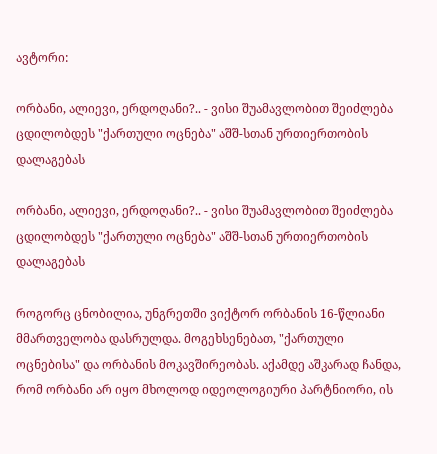ავტორი:

ორბანი, ალიევი, ერდოღანი?.. - ვისი შუამავლობით შეიძლება ცდილობდეს "ქართული ოცნება" აშშ-სთან ურთიერთობის დალაგებას

ორბანი, ალიევი, ერდოღანი?.. - ვისი შუამავლობით შეიძლება ცდილობდეს "ქართული ოცნება" აშშ-სთან ურთიერთობის დალაგებას

როგორც ცნობილია, უნგრეთში ვიქტორ ორბანის 16-წლიანი მმართველობა დასრულდა. მოგეხსენებათ, "ქართული ოცნებისა" და ორბანის მოკავშირეობას. აქამდე აშკარად ჩანდა, რომ ორბანი არ იყო მხოლოდ იდეოლოგიური პარტნიორი, ის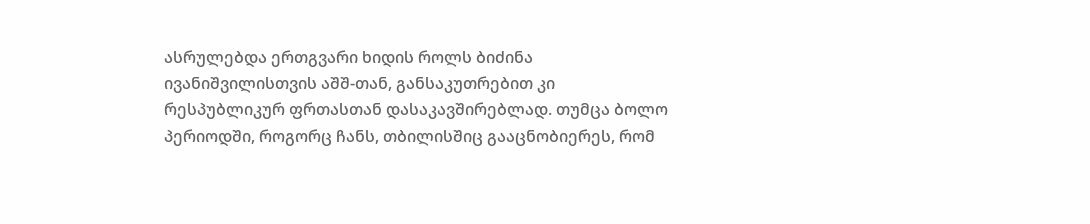ასრულებდა ერთგვარი ხიდის როლს ბიძინა ივანიშვილისთვის აშშ-თან, განსაკუთრებით კი რესპუბლიკურ ფრთასთან დასაკავშირებლად. თუმცა ბოლო პერიოდში, როგორც ჩანს, თბილისშიც გააცნობიერეს, რომ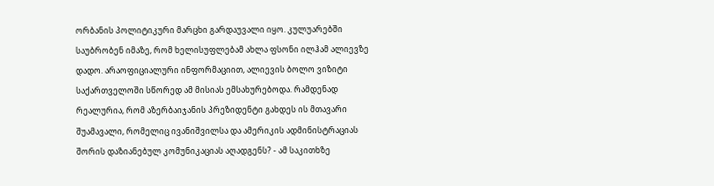ორბანის პოლიტიკური მარცხი გარდაუვალი იყო. კულუარებში საუბრობენ იმაზე, რომ ხელისუფლებამ ახლა ფსონი ილჰამ ალიევზე დადო. არაოფიციალური ინფორმაციით, ალიევის ბოლო ვიზიტი საქართველოში სწორედ ამ მისიას ემსახურებოდა. რამდენად რეალურია, რომ აზერბაიჯანის პრეზიდენტი გახდეს ის მთავარი შუამავალი, რომელიც ივანიშვილსა და ამერიკის ადმინისტრაციას შორის დაზიანებულ კომუნიკაციას აღადგენს? - ამ საკითხზე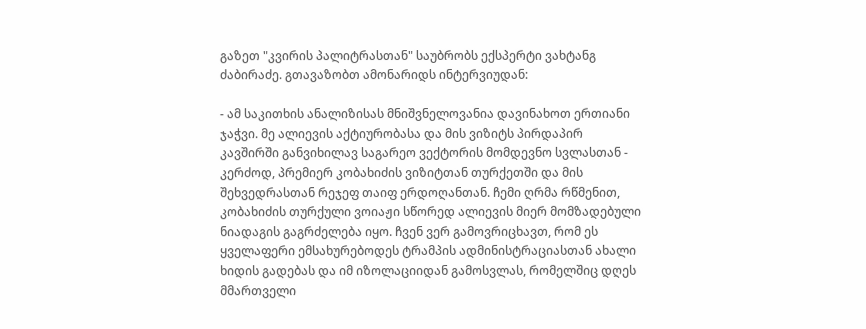გაზეთ "კვირის პალიტრასთან" საუბრობს ექსპერტი ვახტანგ ძაბირაძე. გთავაზობთ ამონარიდს ინტერვიუდან:

- ამ საკითხის ანალიზისას მნიშვნელოვანია დავინახოთ ერთიანი ჯაჭვი. მე ალიევის აქტიურობასა და მის ვიზიტს პირდაპირ კავშირში განვიხილავ საგარეო ვექტორის მომდევნო სვლასთან - კერძოდ, პრემიერ კობახიძის ვიზიტთან თურქეთში და მის შეხვედრასთან რეჯეფ თაიფ ერდოღანთან. ჩემი ღრმა რწმენით, კობახიძის თურქული ვოიაჟი სწორედ ალიევის მიერ მომზადებული ნიადაგის გაგრძელება იყო. ჩვენ ვერ გამოვრიცხავთ, რომ ეს ყველაფერი ემსახურებოდეს ტრამპის ადმინისტრაციასთან ახალი ხიდის გადებას და იმ იზოლაციიდან გამოსვლას, რომელშიც დღეს მმართველი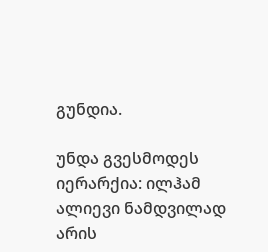გუნდია.

უნდა გვესმოდეს იერარქია: ილჰამ ალიევი ნამდვილად არის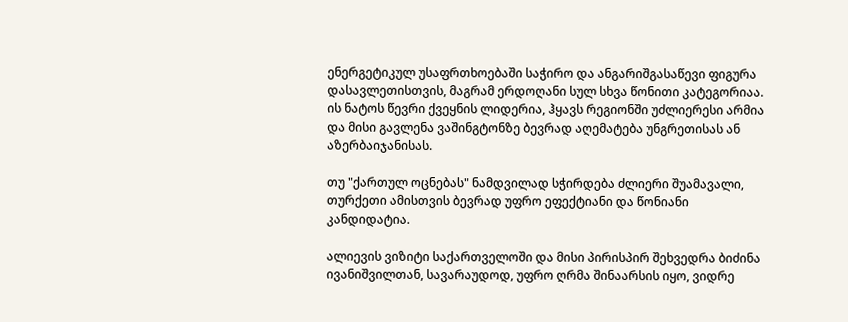ენერგეტიკულ უსაფრთხოებაში საჭირო და ანგარიშგასაწევი ფიგურა დასავლეთისთვის, მაგრამ ერდოღანი სულ სხვა წონითი კატეგორიაა. ის ნატოს წევრი ქვეყნის ლიდერია, ჰყავს რეგიონში უძლიერესი არმია და მისი გავლენა ვაშინგტონზე ბევრად აღემატება უნგრეთისას ან აზერბაიჯანისას.

თუ "ქართულ ოცნებას" ნამდვილად სჭირდება ძლიერი შუამავალი, თურქეთი ამისთვის ბევრად უფრო ეფექტიანი და წონიანი კანდიდატია.

ალიევის ვიზიტი საქართველოში და მისი პირისპირ შეხვედრა ბიძინა ივანიშვილთან, სავარაუდოდ, უფრო ღრმა შინაარსის იყო, ვიდრე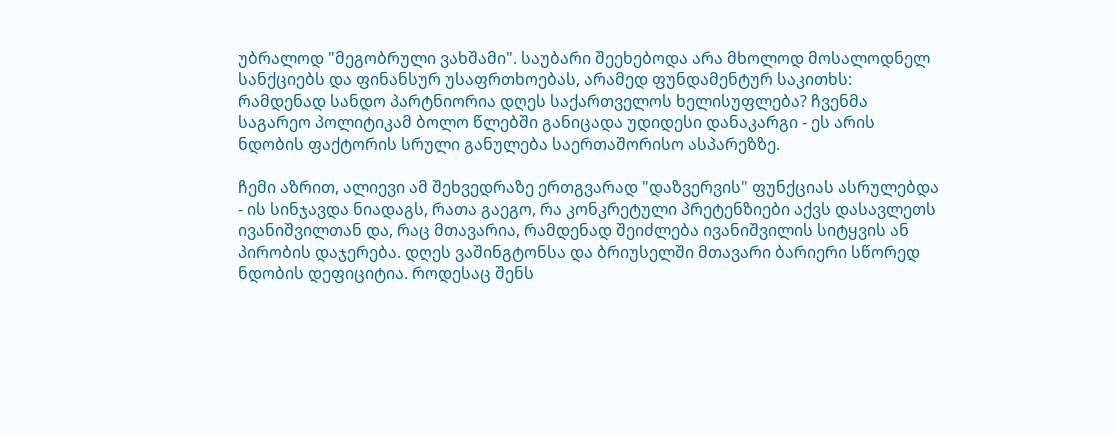უბრალოდ "მეგობრული ვახშამი". საუბარი შეეხებოდა არა მხოლოდ მოსალოდნელ სანქციებს და ფინანსურ უსაფრთხოებას, არამედ ფუნდამენტურ საკითხს: რამდენად სანდო პარტნიორია დღეს საქართველოს ხელისუფლება? ჩვენმა საგარეო პოლიტიკამ ბოლო წლებში განიცადა უდიდესი დანაკარგი - ეს არის ნდობის ფაქტორის სრული განულება საერთაშორისო ასპარეზზე.

ჩემი აზრით, ალიევი ამ შეხვედრაზე ერთგვარად "დაზვერვის" ფუნქციას ასრულებდა - ის სინჯავდა ნიადაგს, რათა გაეგო, რა კონკრეტული პრეტენზიები აქვს დასავლეთს ივანიშვილთან და, რაც მთავარია, რამდენად შეიძლება ივანიშვილის სიტყვის ან პირობის დაჯერება. დღეს ვაშინგტონსა და ბრიუსელში მთავარი ბარიერი სწორედ ნდობის დეფიციტია. როდესაც შენს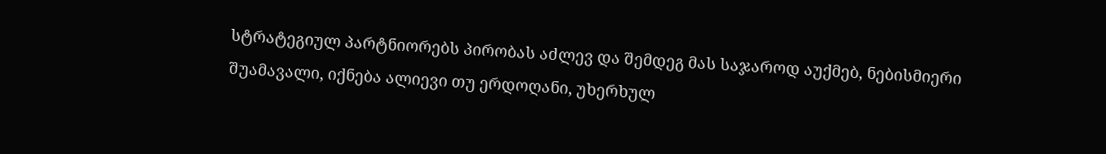სტრატეგიულ პარტნიორებს პირობას აძლევ და შემდეგ მას საჯაროდ აუქმებ, ნებისმიერი შუამავალი, იქნება ალიევი თუ ერდოღანი, უხერხულ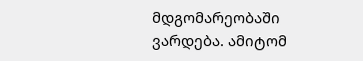მდგომარეობაში ვარდება. ამიტომ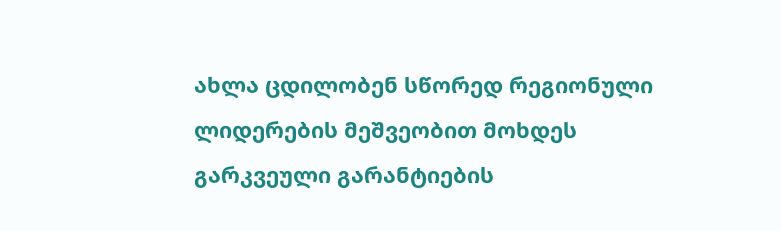ახლა ცდილობენ სწორედ რეგიონული ლიდერების მეშვეობით მოხდეს გარკვეული გარანტიების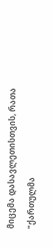მიცემა დასავლეთისთვის, რათა "ქართულმა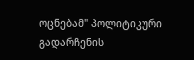ოცნებამ" პოლიტიკური გადარჩენის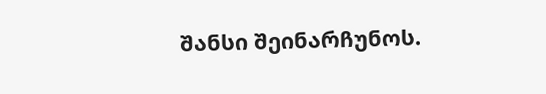შანსი შეინარჩუნოს.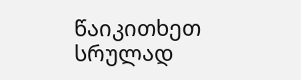წაიკითხეთ სრულად